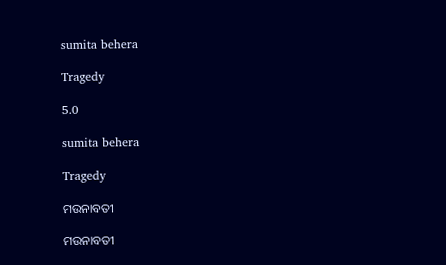sumita behera

Tragedy

5.0

sumita behera

Tragedy

ମଉନାବତୀ

ମଉନାବତୀ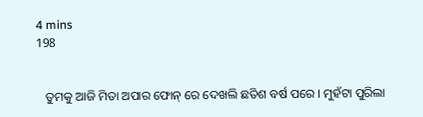4 mins
198


   ତୁମକୁ ଆଜି ମିତା ଅପାର ଫୋନ୍ ରେ ଦେଖଲି ଛତିଶ ବର୍ଷ ପରେ । ମୁହଁଟା ପୁରିଲା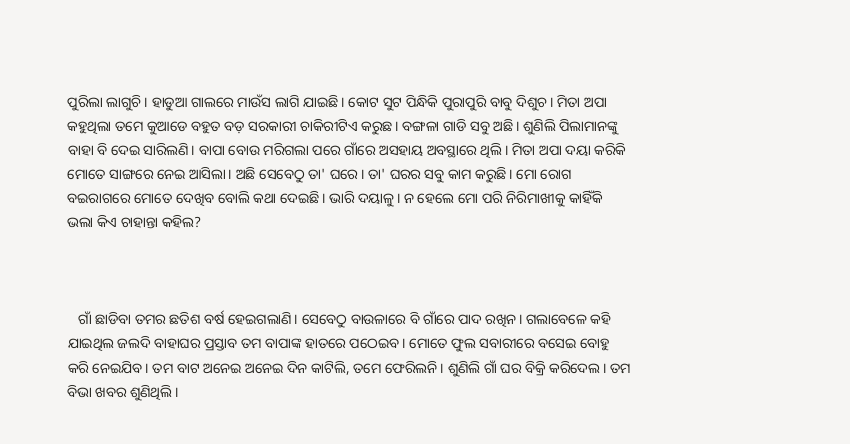ପୁରିଲା ଲାଗୁଚି। ହାଡୁଆ ଗାଲରେ ମାଉଁସ ଲାଗି ଯାଇଛି। କୋଟ ସୁଟ ପିନ୍ଧିକି ପୁରାପୁରି ବାବୁ ଦିଶୁଚ। ମିତା ଅପା କହୁଥିଲା ତମେ କୁଆଡେ ବହୁତ ବଡ଼ ସରକାରୀ ଚାକିରୀଟିଏ କରୁଛ। ବଙ୍ଗଳା ଗାଡି ସବୁ ଅଛି। ଶୁଣିଲି ପିଲାମାନଙ୍କୁ ବାହା ବି ଦେଇ ସାରିଲଣି। ବାପା ବୋଉ ମରିଗଲା ପରେ ଗାଁରେ ଅସହାୟ ଅବସ୍ଥାରେ ଥିଲି। ମିତା ଅପା ଦୟା କରିକି ମୋତେ ସାଙ୍ଗରେ ନେଇ ଆସିଲା। ଅଛି ସେବେଠୁ ତା' ଘରେ। ତା' ଘରର ସବୁ କାମ କରୁଛି। ମୋ ରୋଗ ବଇରାଗରେ ମୋତେ ଦେଖିବ ବୋଲି କଥା ଦେଇଛି। ଭାରି ଦୟାଳୁ। ନ ହେଲେ ମୋ ପରି ନିରିମାଖୀକୁ କାହିଁକି ଭଲା କିଏ ଚାହାନ୍ତା କହିଲ?



   ଗାଁ ଛାଡିବା ତମର ଛତିଶ ବର୍ଷ ହେଇଗଲାଣି। ସେବେଠୁ ବାଉଳାରେ ବି ଗାଁରେ ପାଦ ରଖିନ। ଗଲାବେଳେ କହି ଯାଇଥିଲ ଜଲଦି ବାହାଘର ପ୍ରସ୍ତାବ ତମ ବାପାଙ୍କ ହାତରେ ପଠେଇବ। ମୋତେ ଫୁଲ ସବାରୀରେ ବସେଇ ବୋହୁ କରି ନେଇଯିବ। ତମ ବାଟ ଅନେଇ ଅନେଇ ଦିନ କାଟିଲି, ତମେ ଫେରିଲନି। ଶୁଣିଲି ଗାଁ ଘର ବିକ୍ରି କରିଦେଲ। ତମ ବିଭା ଖବର ଶୁଣିଥିଲି।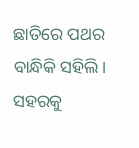ଛାତିରେ ପଥର ବାନ୍ଧିକି ସହିଲି। ସହରକୁ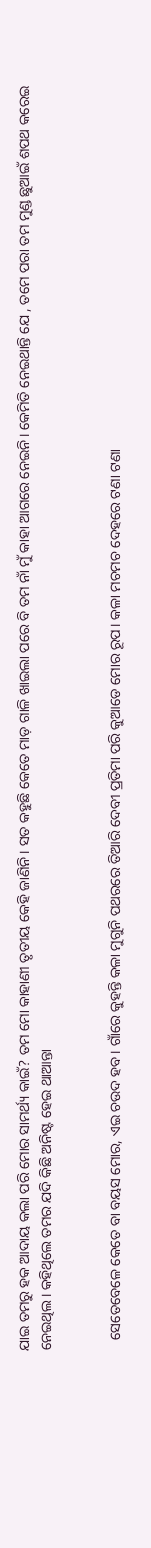ଯାଇ ତମରୁ ହକ ଆଦାୟ କଲା ପରି ମୋର ସାମର୍ଥ୍ୟ କାଇଁ? ତମ ମୋ କାହାଣୀ ତୃତୀୟ କେହି ଜାଣିନି। ସତ କହୁଛି କେତେ ମାଡ଼ ଗାଳି ଖାଇଲା ପରେ ବି ତମ ନାଁ ମୁଁ କାହା ଆଗରେ ନେଇନି। କେମିତି ନେଇଥାନ୍ତି ଯେ , ତମେ ପରା ତମ ମୁଣ୍ଡ ଛୁଆଇଁ ଶପଥ କରେଇ ନେଇଥିଲ। କହିଥିଲେ ତମର ଯଦି କିଛି ଅନିଷ୍ଟ ହେଇ ଥାଆନ୍ତା


   ସେତେବେଳେ କେତେ ବା ବୟସ ମୋର, ଏଇ ଚଉଦ ହବ। ଗାଁରେ କୁହନ୍ତି କଳା ମୁଗୁନି ପଥରରେ ତିଆରି ଦେବୀ ପ୍ରତିମା ପରି କୁଆଡେ ମୋର ରୂପ। କଳା ମଚମଚ ଦେହରେ ଟଣା ଟଣା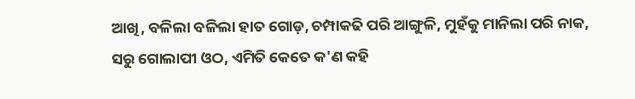ଆଖି, ବଳିଲା ବଳିଲା ହାତ ଗୋଡ଼, ଚମ୍ପାକଢି ପରି ଆଙ୍ଗୁଳି, ମୁହଁକୁ ମାନିଲା ପରି ନାକ, ସରୁ ଗୋଲାପୀ ଓଠ, ଏମିତି କେତେ କ'ଣ କହି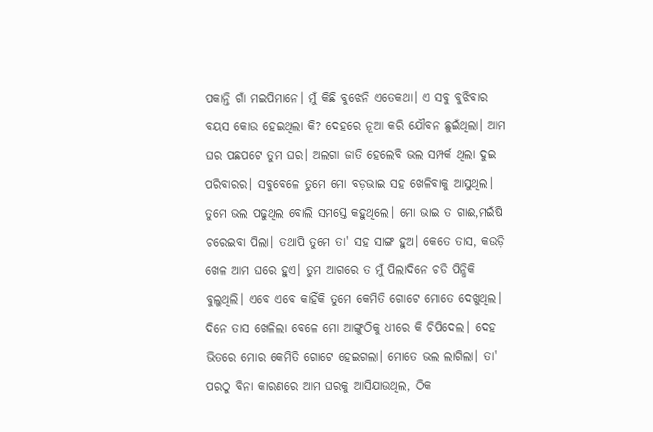ପକାନ୍ତି ଗାଁ ମଇପିମାନେ। ମୁଁ କିଛି ବୁଝେନି ଏତେକଥା। ଏ ସବୁ ବୁଝିବାର ବୟସ କୋଉ ହେଇଥିଲା କି? ଦେହରେ ନୂଆ କରି ଯୌବନ ଛୁଇଁଥିଲା। ଆମ ଘର ପଛପଟେ ତୁମ ଘର। ଅଲଗା ଜାତି ହେଲେବି ଭଲ ସମ୍ପର୍କ ଥିଲା ଦୁଇ ପରିବାରର। ସବୁବେଳେ ତୁମେ ମୋ ବଡ଼ଭାଇ ସହ ଖେଳିବାକୁ ଆସୁଥିଲ। ତୁମେ ଭଲ ପଢୁଥିଲ ବୋଲି ସମସ୍ତେ କହୁଥିଲେ। ମୋ ଭାଇ ତ ଗାଈ,ମଇଁଷି ଚରେଇବା ପିଲା। ତଥାପି ତୁମେ ତା' ସହ ସାଙ୍ଗ ହୁଅ। କେତେ ତାସ, କଉଡ଼ି ଖେଳ ଆମ ଘରେ ହୁଏ। ତୁମ ଆଗରେ ତ ମୁଁ ପିଲାଦିନେ ଚଡି ପିନ୍ଧିକି ବୁଲୁଥିଲି। ଏବେ ଏବେ କାହିଁକି ତୁମେ କେମିତି ଗୋଟେ ମୋତେ ଦେଖୁଥିଲ। ଦିନେ ତାସ ଖେଳିଲା ବେଳେ ମୋ ଆଙ୍ଗୁଠିକୁ ଧୀରେ କି ଚିପିଦେଲ। ଦେହ ଭିତରେ ମୋର କେମିତି ଗୋଟେ ହେଇଗଲା। ମୋତେ ଭଲ ଲାଗିଲା। ତା' ପରଠୁ ବିନା କାରଣରେ ଆମ ଘରକୁ ଆସିଯାଉଥିଲ, ଠିକ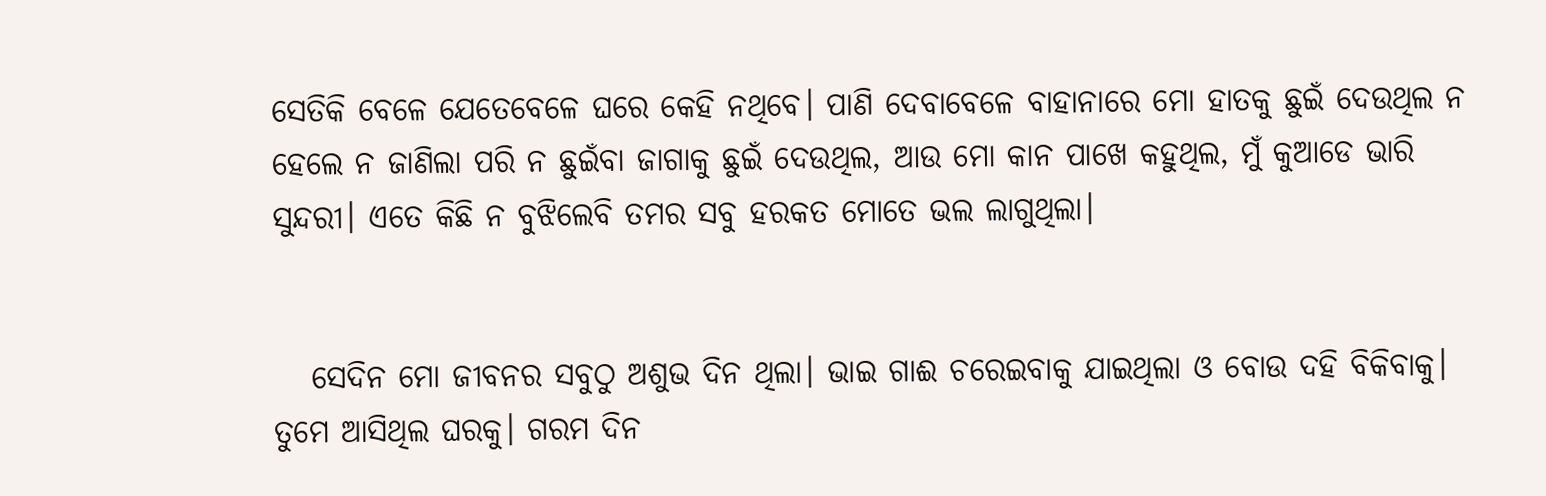ସେତିକି ବେଳେ ଯେତେବେଳେ ଘରେ କେହି ନଥିବେ। ପାଣି ଦେବାବେଳେ ବାହାନାରେ ମୋ ହାତକୁ ଛୁଇଁ ଦେଉଥିଲ ନ ହେଲେ ନ ଜାଣିଲା ପରି ନ ଛୁଇଁବା ଜାଗାକୁ ଛୁଇଁ ଦେଉଥିଲ, ଆଉ ମୋ କାନ ପାଖେ କହୁଥିଲ, ମୁଁ କୁଆଡେ ଭାରି ସୁନ୍ଦରୀ। ଏତେ କିଛି ନ ବୁଝିଲେବି ତମର ସବୁ ହରକତ ମୋତେ ଭଲ ଲାଗୁଥିଲା।


   ସେଦିନ ମୋ ଜୀବନର ସବୁଠୁ ଅଶୁଭ ଦିନ ଥିଲା। ଭାଇ ଗାଈ ଚରେଇବାକୁ ଯାଇଥିଲା ଓ ବୋଉ ଦହି ବିକିବାକୁ। ତୁମେ ଆସିଥିଲ ଘରକୁ। ଗରମ ଦିନ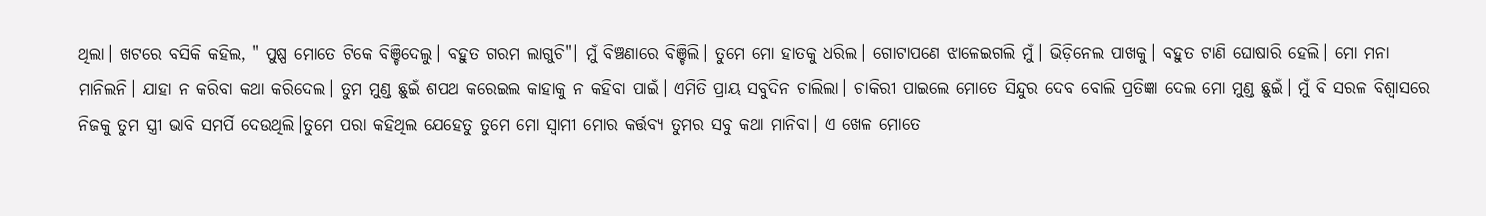ଥିଲା। ଖଟରେ ବସିକି କହିଲ, " ପୁଷ୍ପ ମୋତେ ଟିକେ ବିଞ୍ଚିଦେଲୁ। ବହୁତ ଗରମ ଲାଗୁଚି"। ମୁଁ ବିଞ୍ଚଣାରେ ବିଞ୍ଚିଲି। ତୁମେ ମୋ ହାତକୁ ଧରିଲ। ଗୋଟାପଣେ ଝାଳେଇଗଲି ମୁଁ। ଭିଡ଼ିନେଲ ପାଖକୁ। ବହୁତ ଟାଣି ଘୋଷାରି ହେଲି। ମୋ ମନା ମାନିଲନି। ଯାହା ନ କରିବା କଥା କରିଦେଲ। ତୁମ ମୁଣ୍ଡ ଛୁଇଁ ଶପଥ କରେଇଲ କାହାକୁ ନ କହିବା ପାଇଁ। ଏମିତି ପ୍ରାୟ ସବୁଦିନ ଚାଲିଲା। ଚାକିରୀ ପାଇଲେ ମୋତେ ସିନ୍ଦୁର ଦେବ ବୋଲି ପ୍ରତିଜ୍ଞା ଦେଲ ମୋ ମୁଣ୍ଡ ଛୁଇଁ। ମୁଁ ବି ସରଳ ବିଶ୍ୱାସରେ ନିଜକୁ ତୁମ ସ୍ତ୍ରୀ ଭାବି ସମର୍ପି ଦେଉଥିଲି।ତୁମେ ପରା କହିଥିଲ ଯେହେତୁ ତୁମେ ମୋ ସ୍ୱାମୀ ମୋର କର୍ତ୍ତବ୍ୟ ତୁମର ସବୁ କଥା ମାନିବା। ଏ ଖେଳ ମୋତେ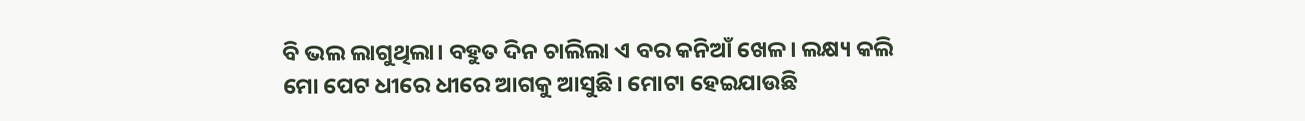ବି ଭଲ ଲାଗୁଥିଲା। ବହୁତ ଦିନ ଚାଲିଲା ଏ ବର କନିଆଁ ଖେଳ। ଲକ୍ଷ୍ୟ କଲି ମୋ ପେଟ ଧୀରେ ଧୀରେ ଆଗକୁ ଆସୁଛି। ମୋଟା ହେଇଯାଉଛି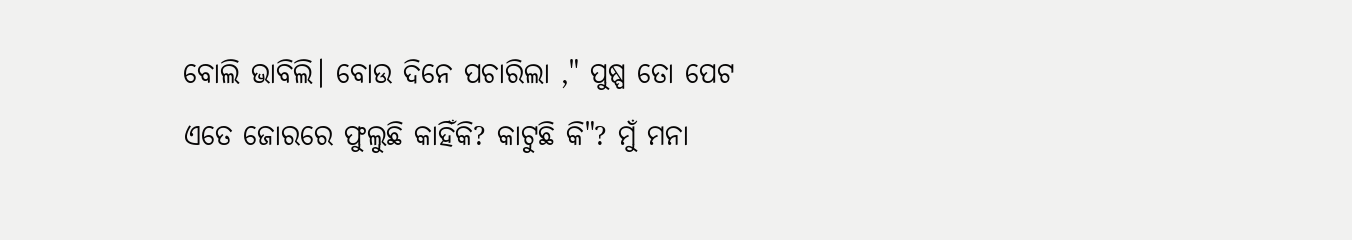ବୋଲି ଭାବିଲି। ବୋଉ ଦିନେ ପଚାରିଲା ," ପୁଷ୍ପ ତୋ ପେଟ ଏତେ ଜୋରରେ ଫୁଲୁଛି କାହିଁକି? କାଟୁଛି କି"? ମୁଁ ମନା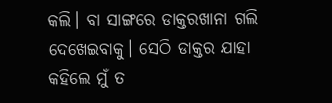କଲି। ବା ସାଙ୍ଗରେ ଡାକ୍ତରଖାନା ଗଲି ଦେଖେଇବାକୁ। ସେଠି ଡାକ୍ତର ଯାହା କହିଲେ ମୁଁ ତ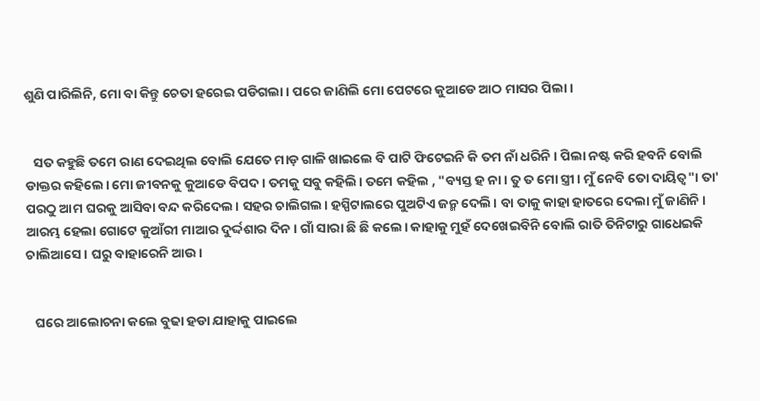ଶୁଣି ପାରିଲିନି, ମୋ ବା କିନ୍ତୁ ଚେତା ହରେଇ ପଡିଗଲା। ପରେ ଜାଣିଲି ମୋ ପେଟରେ କୁଆଡେ ଆଠ ମାସର ପିଲା।


   ସତ କହୁଛି ତମେ ରାଣ ଦେଇଥିଲ ବୋଲି ଯେତେ ମାଡ଼ ଗାଳି ଖାଇଲେ ବି ପାଟି ଫିଟେଇନି କି ତମ ନାଁ ଧରିନି। ପିଲା ନଷ୍ଟ କରି ହବନି ବୋଲି ଡାକ୍ତର କହିଲେ। ମୋ ଜୀବନକୁ କୁଆଡେ ବିପଦ । ତମକୁ ସବୁ କହିଲି। ତମେ କହିଲ , "ବ୍ୟସ୍ତ ହ ନା। ତୁ ତ ମୋ ସ୍ତ୍ରୀ। ମୁଁ ନେବି ତୋ ଦାୟିତ୍ୱ"। ତା' ପରଠୁ ଆମ ଘରକୁ ଆସିବା ବନ୍ଦ କରିଦେଲ। ସହର ଚାଲିଗଲ। ହସ୍ପିଟାଲରେ ପୁଅଟିଏ ଜନ୍ମ ଦେଲି। ବା ତାକୁ କାହା ହାତରେ ଦେଲା ମୁଁ ଜାଣିନି। ଆରମ୍ଭ ହେଲା ଗୋଟେ କୁଆଁରୀ ମାଆର ଦୁର୍ଦ୍ଦଶାର ଦିନ। ଗାଁ ସାରା ଛି ଛି କଲେ। କାହାକୁ ମୁହଁ ଦେଖେଇବିନି ବୋଲି ରାତି ତିନିଟାରୁ ଗାଧେଇକି ଚାଲିଆସେ। ଘରୁ ବାହାରେନି ଆଉ।


   ଘରେ ଆଲୋଚନା କଲେ ବୁଢା ହଡା ଯାହାକୁ ପାଇଲେ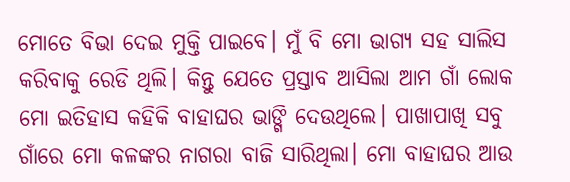ମୋତେ ବିଭା ଦେଇ ମୁକ୍ତି ପାଇବେ। ମୁଁ ବି ମୋ ଭାଗ୍ୟ ସହ ସାଲିସ କରିବାକୁ ରେଡି ଥିଲି। କିନ୍ତୁ ଯେତେ ପ୍ରସ୍ତାବ ଆସିଲା ଆମ ଗାଁ ଲୋକ ମୋ ଇତିହାସ କହିକି ବାହାଘର ଭାଙ୍ଗି ଦେଉଥିଲେ। ପାଖାପାଖି ସବୁ ଗାଁରେ ମୋ କଳଙ୍କର ନାଗରା ବାଜି ସାରିଥିଲା। ମୋ ବାହାଘର ଆଉ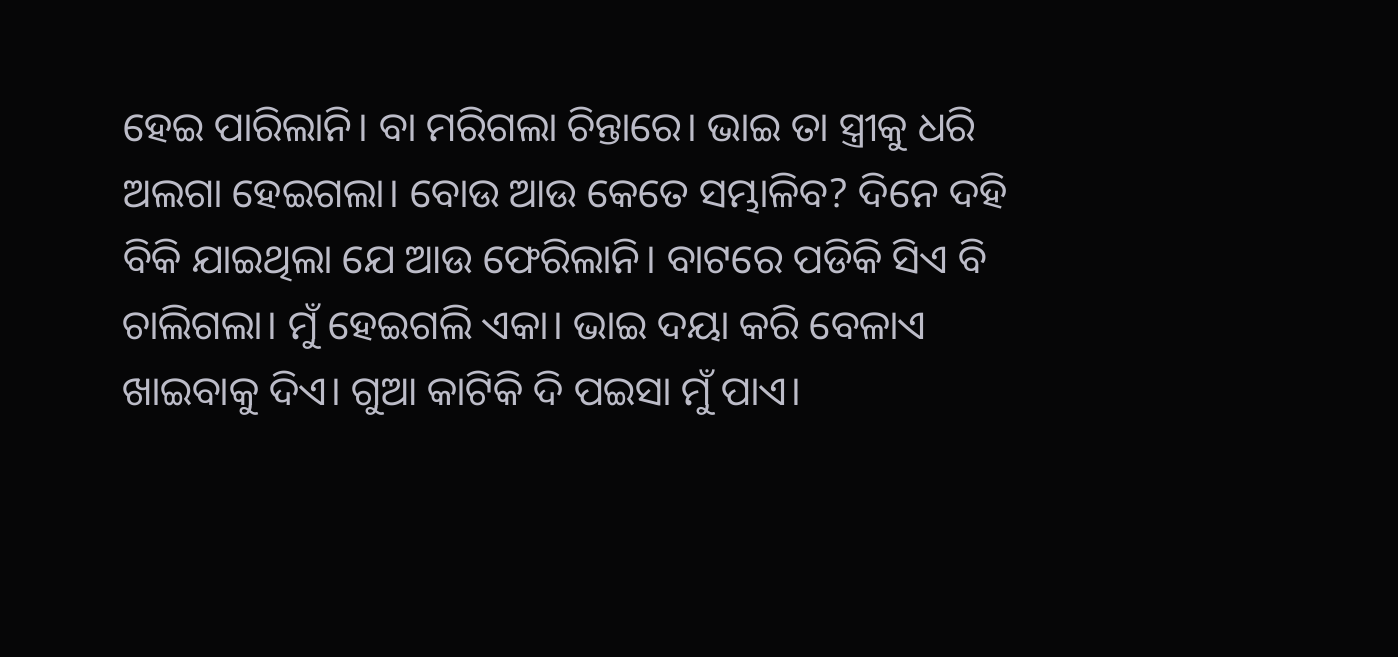ହେଇ ପାରିଲାନି। ବା ମରିଗଲା ଚିନ୍ତାରେ। ଭାଇ ତା ସ୍ତ୍ରୀକୁ ଧରି ଅଲଗା ହେଇଗଲା। ବୋଉ ଆଉ କେତେ ସମ୍ଭାଳିବ? ଦିନେ ଦହି ବିକି ଯାଇଥିଲା ଯେ ଆଉ ଫେରିଲାନି। ବାଟରେ ପଡିକି ସିଏ ବି ଚାଲିଗଲା। ମୁଁ ହେଇଗଲି ଏକା। ଭାଇ ଦୟା କରି ବେଳାଏ ଖାଇବାକୁ ଦିଏ। ଗୁଆ କାଟିକି ଦି ପଇସା ମୁଁ ପାଏ।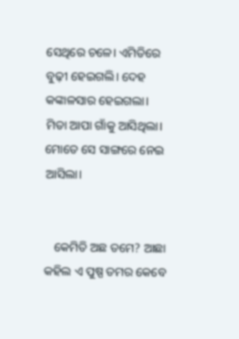ସେଥିରେ ଚଳେ। ଏମିତିରେ ବୁଢ଼ୀ ହେଇଗଲି। ଦେହ କଙ୍କାଳସାର ହେଇଗଲା। ମିତା ଆପା ଗାଁକୁ ଆସିଥିଲା। ମୋତେ ସେ ସାଙ୍ଗରେ ନେଇ ଆସିଲା।


   କେମିତି ଅଛ ତମେ? ଆଛା କହିଲ ଏ ପୁଷ୍ପ ତମର କେବେ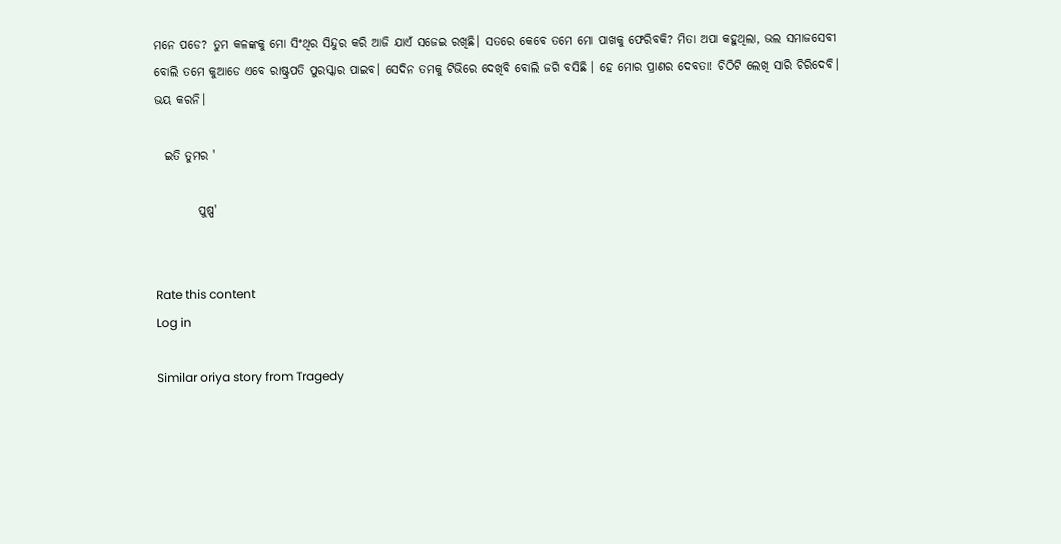ମନେ ପଡେ? ତୁମ କଳଙ୍କକୁ ମୋ ସିଂଥିର ସିନ୍ଦୁର କରି ଆଜି ଯାଏଁ ସଜେଇ ରଖିଛି। ସତରେ କେବେ ତମେ ମୋ ପାଖକୁ ଫେରିବକି? ମିତା ଅପା କହୁଥିଲା, ଭଲ ସମାଜସେବୀ ବୋଲି ତମେ କୁଆଡେ ଏବେ ରାଷ୍ଟ୍ରପତି ପୁରସ୍କାର ପାଇବ। ସେଦିନ ତମକୁ ଟିଭିରେ ଦେଖିବି ବୋଲି ଜଗି ବସିଛି । ହେ ମୋର ପ୍ରାଣର ଦେବତା! ଚିଠିଟି ଲେଖି ସାରି ଚିରିଦେବି। ଭୟ କରନି।

  ଇତି ତୁମର '

         ପୁଷ୍ପ'


Rate this content
Log in

Similar oriya story from Tragedy